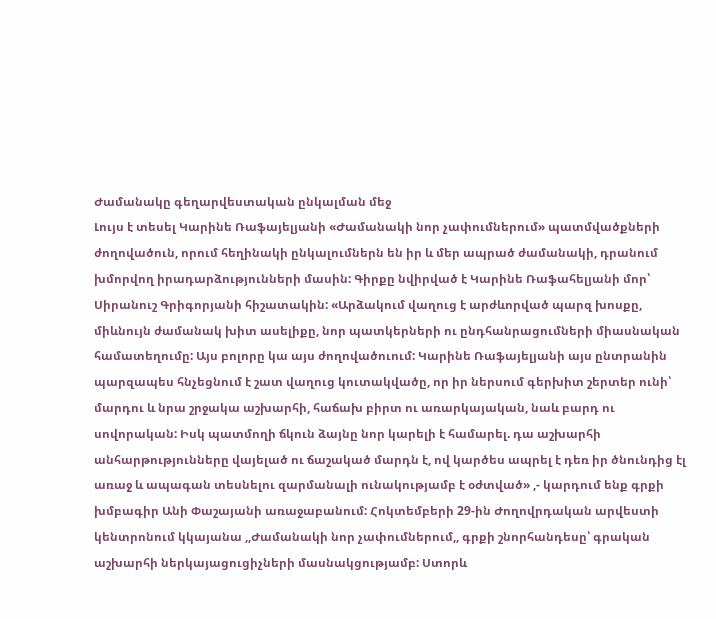Ժամանակը գեղարվեստական ընկալման մեջ
Լույս է տեսել Կարինե Ռաֆայելյանի «Ժամանակի նոր չափումներում» պատմվածքների ժողովածուն, որում հեղինակի ընկալումներն են իր և մեր ապրած ժամանակի, դրանում խմորվող իրադարձությունների մասին: Գիրքը նվիրված է Կարինե Ռաֆահելյանի մոր՝ Սիրանուշ Գրիգորյանի հիշատակին: «Արձակում վաղուց է արժևորված պարզ խոսքը, միևնույն ժամանակ խիտ ասելիքը, նոր պատկերների ու ընդհանրացումների միասնական համատեղումը: Այս բոլորը կա այս ժողովածուում: Կարինե Ռաֆայելյանի այս ընտրանին պարզապես հնչեցնում է շատ վաղուց կուտակվածը, որ իր ներսում գերխիտ շերտեր ունի՝ մարդու և նրա շրջակա աշխարհի, հաճախ բիրտ ու առարկայական, նաև բարդ ու սովորական: Իսկ պատմողի ճկուն ձայնը նոր կարելի է համարել. դա աշխարհի անհարթությունները վայելած ու ճաշակած մարդն է, ով կարծես ապրել է դեռ իր ծնունդից էլ առաջ և ապագան տեսնելու զարմանալի ունակությամբ է օժտված» ,- կարդում ենք գրքի խմբագիր Անի Փաշայանի առաջաբանում: Հոկտեմբերի 29-ին Ժողովրդական արվեստի կենտրոնում կկայանա ,,Ժամանակի նոր չափումներում,, գրքի շնորհանդեսը՝ գրական աշխարհի ներկայացուցիչների մասնակցությամբ: Ստորև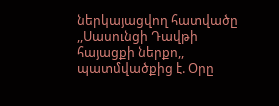ներկայացվող հատվածը ,,Սասունցի Դավթի հայացքի ներքո,, պատմվածքից է. Օրը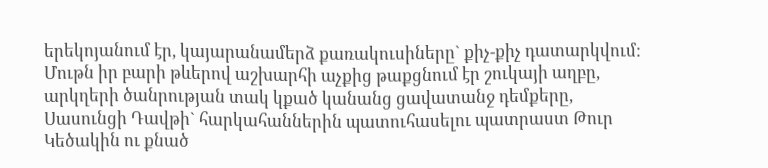երեկոյանում էր, կայարանամերձ քառակուսիները` քիչ-քիչ դատարկվում: Մութն իր բարի թևերով աշխարհի աչքից թաքցնում էր շուկայի աղբը, արկղերի ծանրության տակ կքած կանանց ցավատանջ դեմքերը, Սասունցի Դավթի` հարկահաններին պատուհասելու պատրաստ Թուր Կեծակին ու քնած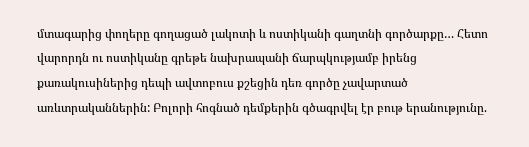մտագարից փողերը գողացած լակոտի և ոստիկանի գաղտնի գործարքը… Հետո վարորդն ու ոստիկանը գրեթե նախրապանի ճարպկությամբ իրենց քառակուսիներից դեպի ավտոբուս քշեցին դեռ գործը չավարտած առևտրականներին: Բոլորի հոգնած դեմքերին գծագրվել էր բութ երանությունը.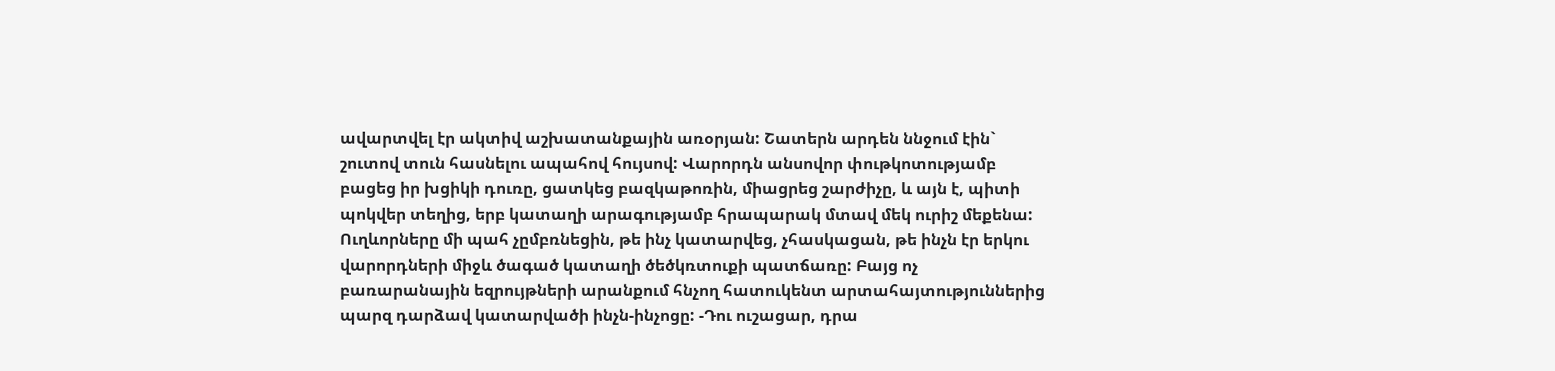ավարտվել էր ակտիվ աշխատանքային առօրյան: Շատերն արդեն ննջում էին` շուտով տուն հասնելու ապահով հույսով: Վարորդն անսովոր փութկոտությամբ բացեց իր խցիկի դուռը, ցատկեց բազկաթոռին, միացրեց շարժիչը, և այն է, պիտի պոկվեր տեղից, երբ կատաղի արագությամբ հրապարակ մտավ մեկ ուրիշ մեքենա: Ուղևորները մի պահ չըմբռնեցին, թե ինչ կատարվեց, չհասկացան, թե ինչն էր երկու վարորդների միջև ծագած կատաղի ծեծկռտուքի պատճառը: Բայց ոչ բառարանային եզրույթների արանքում հնչող հատուկենտ արտահայտություններից պարզ դարձավ կատարվածի ինչն-ինչոցը: -Դու ուշացար, դրա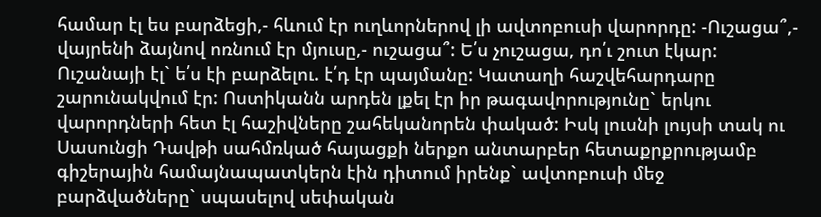համար էլ ես բարձեցի,- հևում էր ուղևորներով լի ավտոբուսի վարորդը: -Ուշացա՞,- վայրենի ձայնով ոռնում էր մյուսը,- ուշացա՞: Ե՛ս չուշացա, դո՛ւ շուտ էկար: Ուշանայի էլ` ե՛ս էի բարձելու. է՛դ էր պայմանը: Կատաղի հաշվեհարդարը շարունակվում էր: Ոստիկանն արդեն լքել էր իր թագավորությունը` երկու վարորդների հետ էլ հաշիվները շահեկանորեն փակած: Իսկ լուսնի լույսի տակ ու Սասունցի Դավթի սահմռկած հայացքի ներքո անտարբեր հետաքրքրությամբ գիշերային համայնապատկերն էին դիտում իրենք` ավտոբուսի մեջ բարձվածները` սպասելով սեփական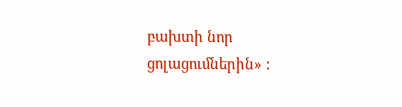բախտի նոր ցոլացումներին» :